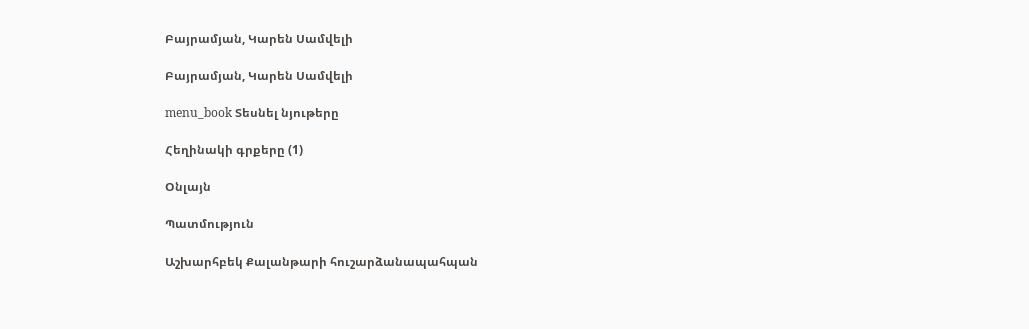Բայրամյան, Կարեն Սամվելի

Բայրամյան, Կարեն Սամվելի

menu_book Տեսնել նյութերը

Հեղինակի գրքերը (1)

Օնլայն

Պատմություն

Աշխարհբեկ Քալանթարի հուշարձանապահպան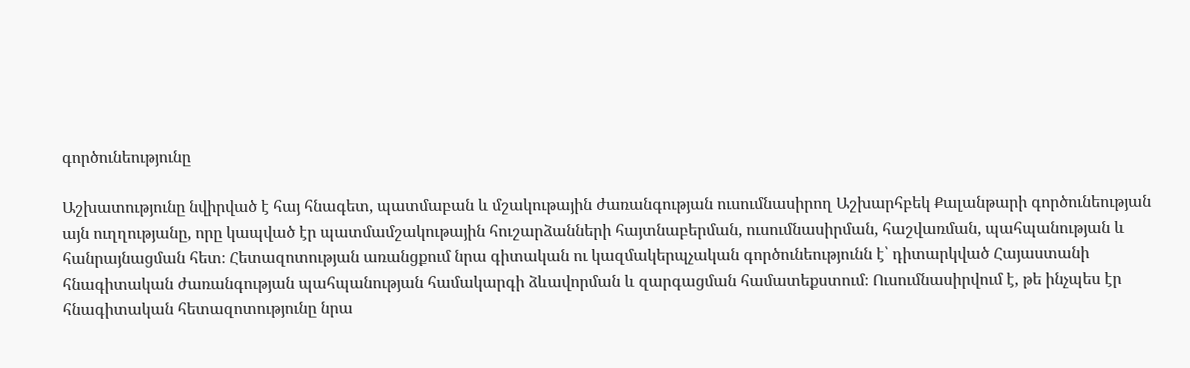գործունեությունը

Աշխատությունը նվիրված է հայ հնագետ, պատմաբան և մշակութային ժառանգության ուսումնասիրող Աշխարհբեկ Քալանթարի գործունեության այն ուղղությանը, որը կապված էր պատմամշակութային հուշարձանների հայտնաբերման, ուսումնասիրման, հաշվառման, պահպանության և հանրայնացման հետ։ Հետազոտության առանցքում նրա գիտական ու կազմակերպչական գործունեությունն է՝ դիտարկված Հայաստանի հնագիտական ժառանգության պահպանության համակարգի ձևավորման և զարգացման համատեքստում։ Ուսումնասիրվում է, թե ինչպես էր հնագիտական հետազոտությունը նրա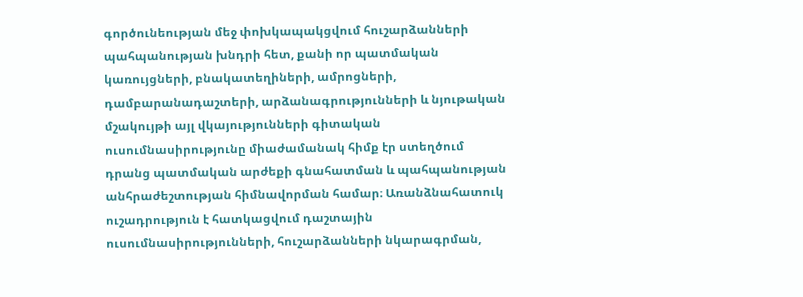գործունեության մեջ փոխկապակցվում հուշարձանների պահպանության խնդրի հետ, քանի որ պատմական կառույցների, բնակատեղիների, ամրոցների, դամբարանադաշտերի, արձանագրությունների և նյութական մշակույթի այլ վկայությունների գիտական ուսումնասիրությունը միաժամանակ հիմք էր ստեղծում դրանց պատմական արժեքի գնահատման և պահպանության անհրաժեշտության հիմնավորման համար։ Առանձնահատուկ ուշադրություն է հատկացվում դաշտային ուսումնասիրությունների, հուշարձանների նկարագրման,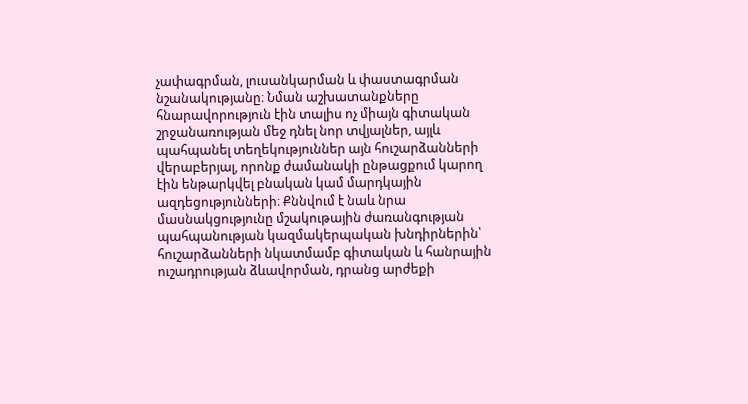չափագրման, լուսանկարման և փաստագրման նշանակությանը։ Նման աշխատանքները հնարավորություն էին տալիս ոչ միայն գիտական շրջանառության մեջ դնել նոր տվյալներ, այլև պահպանել տեղեկություններ այն հուշարձանների վերաբերյալ, որոնք ժամանակի ընթացքում կարող էին ենթարկվել բնական կամ մարդկային ազդեցությունների։ Քննվում է նաև նրա մասնակցությունը մշակութային ժառանգության պահպանության կազմակերպական խնդիրներին՝ հուշարձանների նկատմամբ գիտական և հանրային ուշադրության ձևավորման, դրանց արժեքի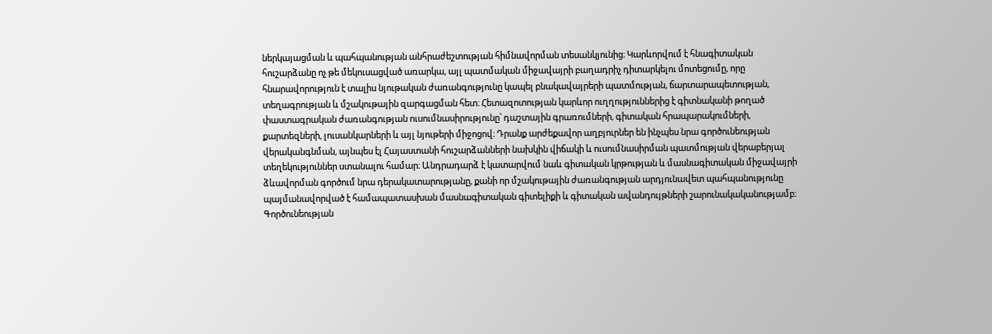ներկայացման և պահպանության անհրաժեշտության հիմնավորման տեսանկյունից։ Կարևորվում է հնագիտական հուշարձանը ոչ թե մեկուսացված առարկա, այլ պատմական միջավայրի բաղադրիչ դիտարկելու մոտեցումը, որը հնարավորություն է տալիս նյութական ժառանգությունը կապել բնակավայրերի պատմության, ճարտարապետության, տեղագրության և մշակութային զարգացման հետ։ Հետազոտության կարևոր ուղղություններից է գիտնականի թողած փաստագրական ժառանգության ուսումնասիրությունը՝ դաշտային գրառումների, գիտական հրապարակումների, քարտեզների, լուսանկարների և այլ նյութերի միջոցով։ Դրանք արժեքավոր աղբյուրներ են ինչպես նրա գործունեության վերականգնման, այնպես էլ Հայաստանի հուշարձանների նախկին վիճակի և ուսումնասիրման պատմության վերաբերյալ տեղեկություններ ստանալու համար։ Անդրադարձ է կատարվում նաև գիտական կրթության և մասնագիտական միջավայրի ձևավորման գործում նրա դերակատարությանը, քանի որ մշակութային ժառանգության արդյունավետ պահպանությունը պայմանավորված է համապատասխան մասնագիտական գիտելիքի և գիտական ավանդույթների շարունակականությամբ։ Գործունեության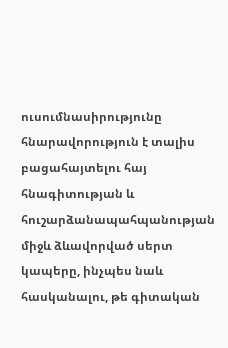ուսումնասիրությունը հնարավորություն է տալիս բացահայտելու հայ հնագիտության և հուշարձանապահպանության միջև ձևավորված սերտ կապերը, ինչպես նաև հասկանալու, թե գիտական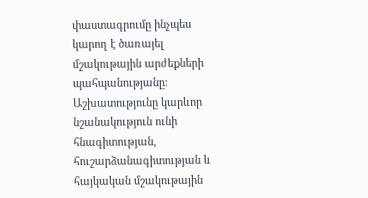փաստագրումը ինչպես կարող է ծառայել մշակութային արժեքների պահպանությանը։ Աշխատությունը կարևոր նշանակություն ունի հնագիտության, հուշարձանագիտության և հայկական մշակութային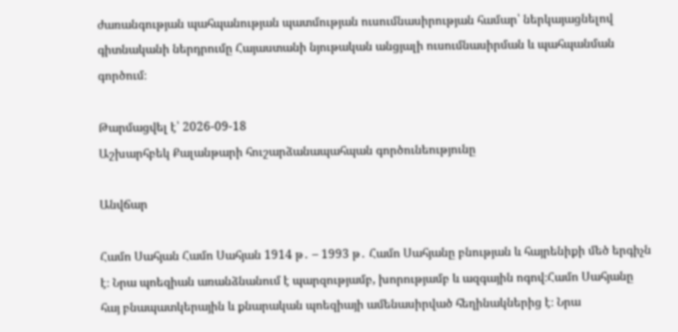ժառանգության պահպանության պատմության ուսումնասիրության համար՝ ներկայացնելով գիտնականի ներդրումը Հայաստանի նյութական անցյալի ուսումնասիրման և պահպանման գործում։

Թարմացվել է՝ 2026-09-18
Աշխարհբեկ Քալանթարի հուշարձանապահպան գործունեությունը

Անվճար

Համո Սահյան Համո Սահյան 1914 թ․ – 1993 թ․ Համո Սահյանը բնության և հայրենիքի մեծ երգիչն է։ Նրա պոեզիան առանձնանում է պարզությամբ, խորությամբ և ազգային ոգով։Համո Սահյանը հայ բնապատկերային և քնարական պոեզիայի ամենասիրված հեղինակներից է։ Նրա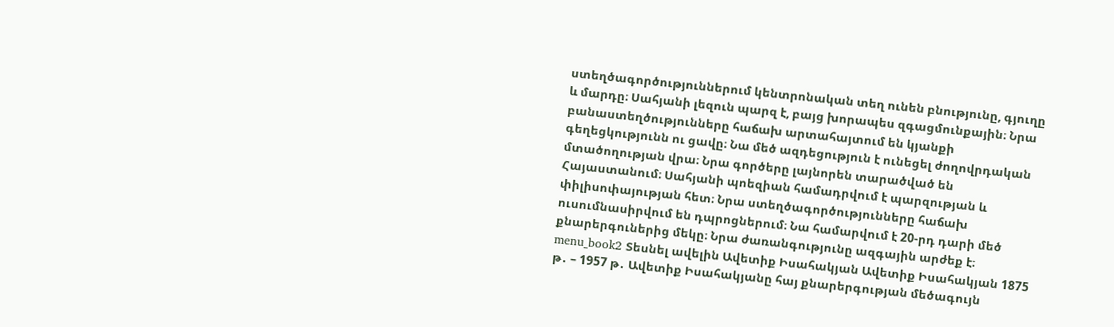ստեղծագործություններում կենտրոնական տեղ ունեն բնությունը, գյուղը և մարդը։ Սահյանի լեզուն պարզ է, բայց խորապես զգացմունքային։ Նրա բանաստեղծությունները հաճախ արտահայտում են կյանքի գեղեցկությունն ու ցավը։ Նա մեծ ազդեցություն է ունեցել ժողովրդական մտածողության վրա։ Նրա գործերը լայնորեն տարածված են Հայաստանում։ Սահյանի պոեզիան համադրվում է պարզության և փիլիսոփայության հետ։ Նրա ստեղծագործությունները հաճախ ուսումնասիրվում են դպրոցներում։ Նա համարվում է 20-րդ դարի մեծ քնարերգուներից մեկը։ Նրա ժառանգությունը ազգային արժեք է։ menu_book2 Տեսնել ավելին Ավետիք Իսահակյան Ավետիք Իսահակյան 1875 թ․ – 1957 թ․ Ավետիք Իսահակյանը հայ քնարերգության մեծագույն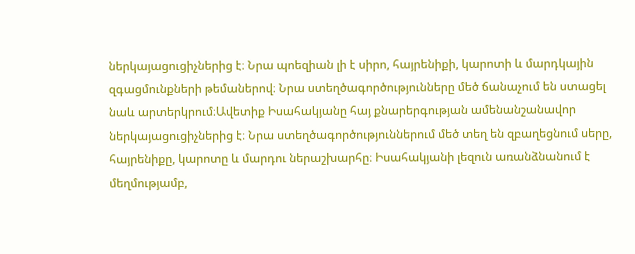ներկայացուցիչներից է։ Նրա պոեզիան լի է սիրո, հայրենիքի, կարոտի և մարդկային զգացմունքների թեմաներով։ Նրա ստեղծագործությունները մեծ ճանաչում են ստացել նաև արտերկրում։Ավետիք Իսահակյանը հայ քնարերգության ամենանշանավոր ներկայացուցիչներից է։ Նրա ստեղծագործություններում մեծ տեղ են զբաղեցնում սերը, հայրենիքը, կարոտը և մարդու ներաշխարհը։ Իսահակյանի լեզուն առանձնանում է մեղմությամբ,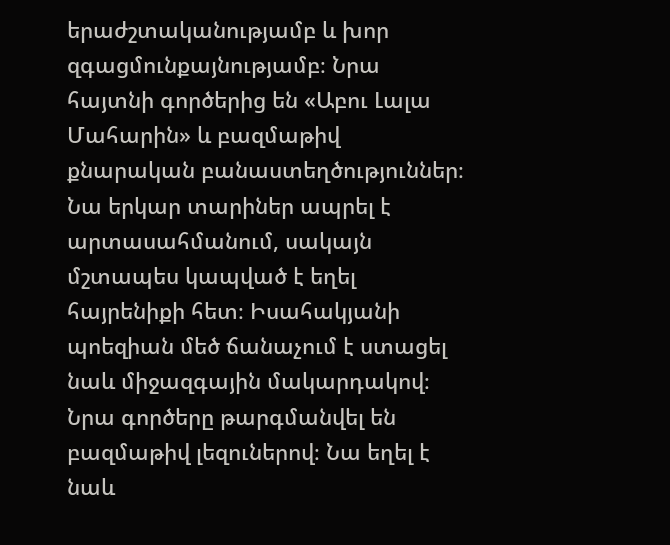երաժշտականությամբ և խոր զգացմունքայնությամբ։ Նրա հայտնի գործերից են «Աբու Լալա Մահարին» և բազմաթիվ քնարական բանաստեղծություններ։ Նա երկար տարիներ ապրել է արտասահմանում, սակայն մշտապես կապված է եղել հայրենիքի հետ։ Իսահակյանի պոեզիան մեծ ճանաչում է ստացել նաև միջազգային մակարդակով։ Նրա գործերը թարգմանվել են բազմաթիվ լեզուներով։ Նա եղել է նաև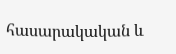հասարակական և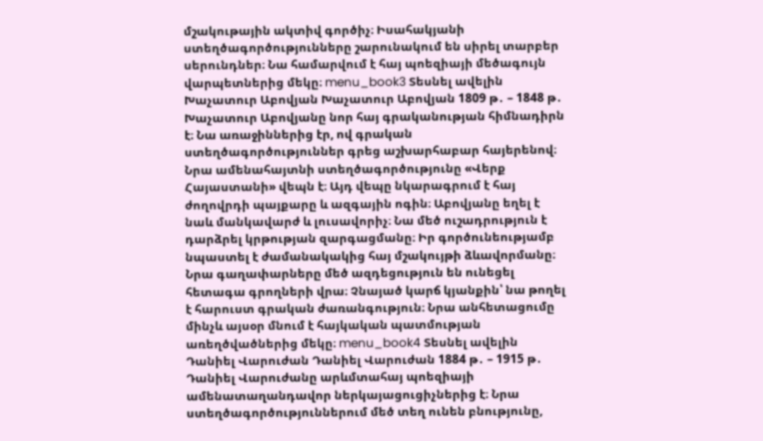մշակութային ակտիվ գործիչ։ Իսահակյանի ստեղծագործությունները շարունակում են սիրել տարբեր սերունդներ։ Նա համարվում է հայ պոեզիայի մեծագույն վարպետներից մեկը։ menu_book3 Տեսնել ավելին Խաչատուր Աբովյան Խաչատուր Աբովյան 1809 թ․ – 1848 թ․ Խաչատուր Աբովյանը նոր հայ գրականության հիմնադիրն է։ Նա առաջիններից էր, ով գրական ստեղծագործություններ գրեց աշխարհաբար հայերենով։ Նրա ամենահայտնի ստեղծագործությունը «Վերք Հայաստանի» վեպն է։ Այդ վեպը նկարագրում է հայ ժողովրդի պայքարը և ազգային ոգին։ Աբովյանը եղել է նաև մանկավարժ և լուսավորիչ։ Նա մեծ ուշադրություն է դարձրել կրթության զարգացմանը։ Իր գործունեությամբ նպաստել է ժամանակակից հայ մշակույթի ձևավորմանը։ Նրա գաղափարները մեծ ազդեցություն են ունեցել հետագա գրողների վրա։ Չնայած կարճ կյանքին՝ նա թողել է հարուստ գրական ժառանգություն։ Նրա անհետացումը մինչև այսօր մնում է հայկական պատմության առեղծվածներից մեկը։ menu_book4 Տեսնել ավելին Դանիել Վարուժան Դանիել Վարուժան 1884 թ․ – 1915 թ․ Դանիել Վարուժանը արևմտահայ պոեզիայի ամենատաղանդավոր ներկայացուցիչներից է։ Նրա ստեղծագործություններում մեծ տեղ ունեն բնությունը,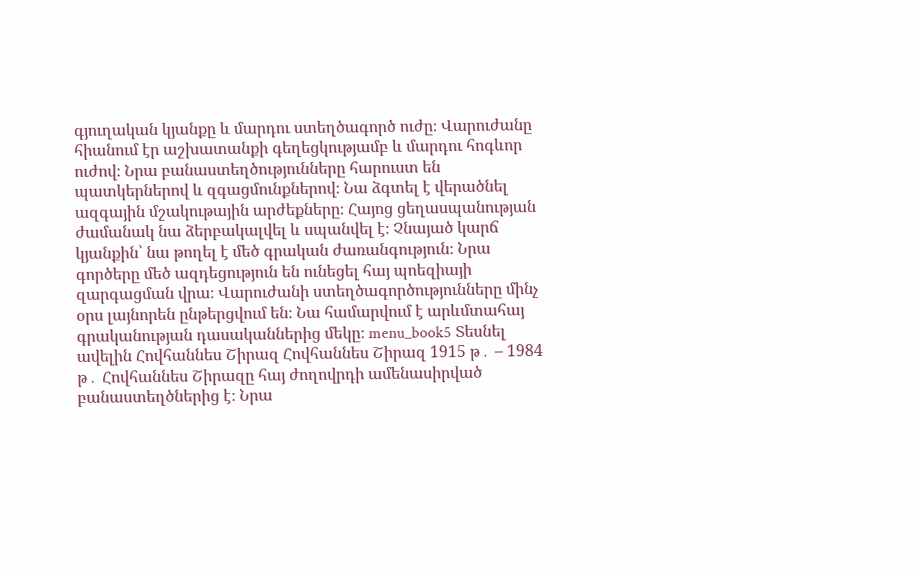գյուղական կյանքը և մարդու ստեղծագործ ուժը։ Վարուժանը հիանում էր աշխատանքի գեղեցկությամբ և մարդու հոգևոր ուժով։ Նրա բանաստեղծությունները հարուստ են պատկերներով և զգացմունքներով։ Նա ձգտել է վերածնել ազգային մշակութային արժեքները։ Հայոց ցեղասպանության ժամանակ նա ձերբակալվել և սպանվել է։ Չնայած կարճ կյանքին՝ նա թողել է մեծ գրական ժառանգություն։ Նրա գործերը մեծ ազդեցություն են ունեցել հայ պոեզիայի զարգացման վրա։ Վարուժանի ստեղծագործությունները մինչ օրս լայնորեն ընթերցվում են։ Նա համարվում է արևմտահայ գրականության դասականներից մեկը։ menu_book5 Տեսնել ավելին Հովհաննես Շիրազ Հովհաննես Շիրազ 1915 թ․ – 1984 թ․ Հովհաննես Շիրազը հայ ժողովրդի ամենասիրված բանաստեղծներից է։ Նրա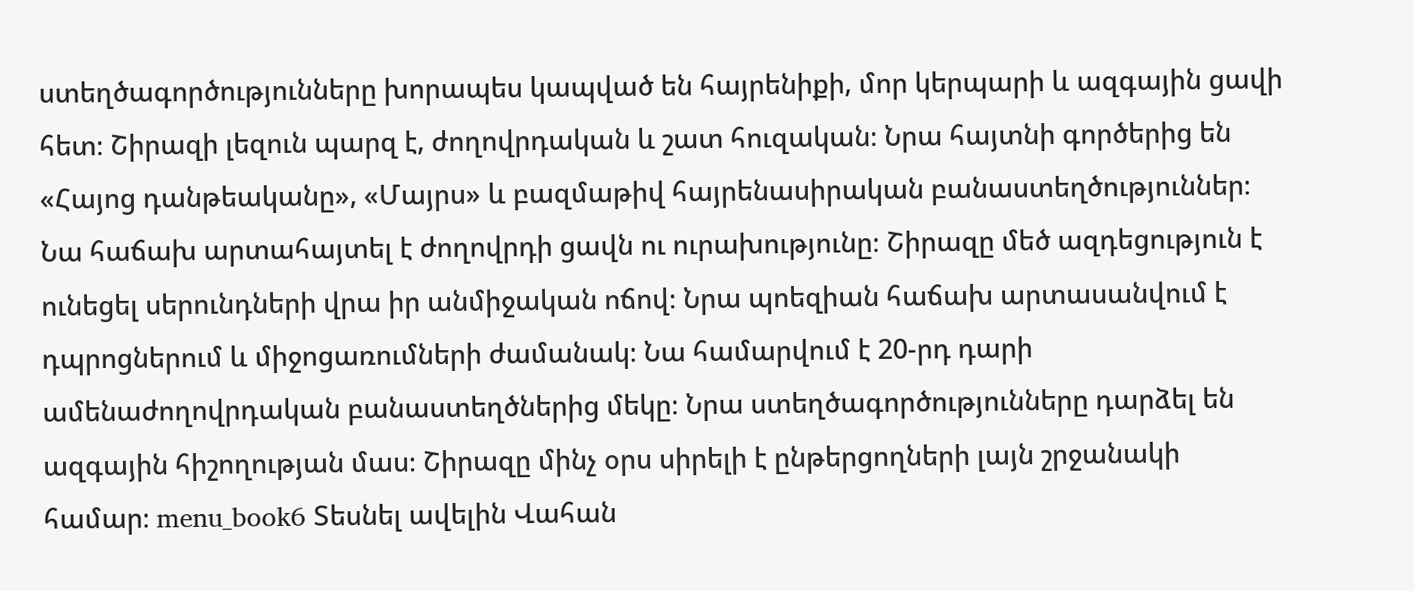ստեղծագործությունները խորապես կապված են հայրենիքի, մոր կերպարի և ազգային ցավի հետ։ Շիրազի լեզուն պարզ է, ժողովրդական և շատ հուզական։ Նրա հայտնի գործերից են «Հայոց դանթեականը», «Մայրս» և բազմաթիվ հայրենասիրական բանաստեղծություններ։ Նա հաճախ արտահայտել է ժողովրդի ցավն ու ուրախությունը։ Շիրազը մեծ ազդեցություն է ունեցել սերունդների վրա իր անմիջական ոճով։ Նրա պոեզիան հաճախ արտասանվում է դպրոցներում և միջոցառումների ժամանակ։ Նա համարվում է 20-րդ դարի ամենաժողովրդական բանաստեղծներից մեկը։ Նրա ստեղծագործությունները դարձել են ազգային հիշողության մաս։ Շիրազը մինչ օրս սիրելի է ընթերցողների լայն շրջանակի համար։ menu_book6 Տեսնել ավելին Վահան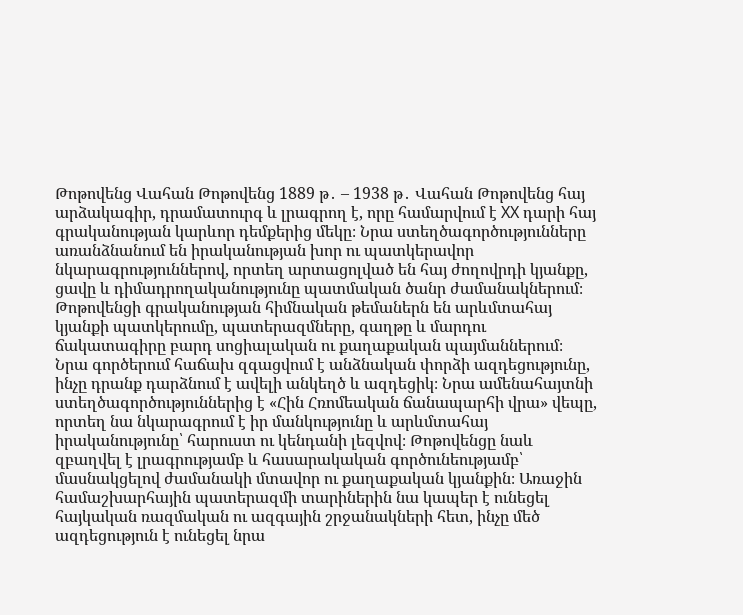Թոթովենց Վահան Թոթովենց 1889 թ․ – 1938 թ․ Վահան Թոթովենց հայ արձակագիր, դրամատուրգ և լրագրող է, որը համարվում է XX դարի հայ գրականության կարևոր դեմքերից մեկը։ Նրա ստեղծագործությունները առանձնանում են իրականության խոր ու պատկերավոր նկարագրություններով, որտեղ արտացոլված են հայ ժողովրդի կյանքը, ցավը և դիմադրողականությունը պատմական ծանր ժամանակներում։ Թոթովենցի գրականության հիմնական թեմաներն են արևմտահայ կյանքի պատկերումը, պատերազմները, գաղթը և մարդու ճակատագիրը բարդ սոցիալական ու քաղաքական պայմաններում։ Նրա գործերում հաճախ զգացվում է անձնական փորձի ազդեցությունը, ինչը դրանք դարձնում է ավելի անկեղծ և ազդեցիկ։ Նրա ամենահայտնի ստեղծագործություններից է «Հին Հռոմեական ճանապարհի վրա» վեպը, որտեղ նա նկարագրում է իր մանկությունը և արևմտահայ իրականությունը՝ հարուստ ու կենդանի լեզվով։ Թոթովենցը նաև զբաղվել է լրագրությամբ և հասարակական գործունեությամբ՝ մասնակցելով ժամանակի մտավոր ու քաղաքական կյանքին։ Առաջին համաշխարհային պատերազմի տարիներին նա կապեր է ունեցել հայկական ռազմական ու ազգային շրջանակների հետ, ինչը մեծ ազդեցություն է ունեցել նրա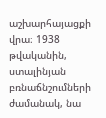աշխարհայացքի վրա։ 1938 թվականին, ստալինյան բռնաճնշումների ժամանակ, նա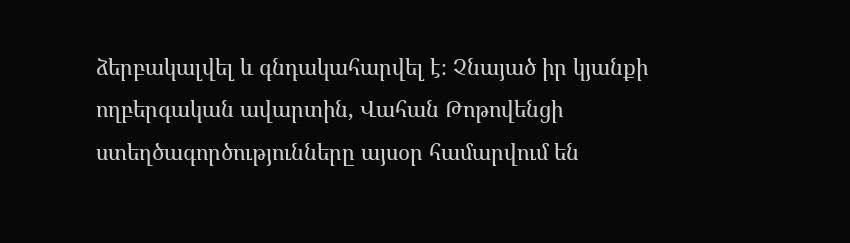ձերբակալվել և գնդակահարվել է։ Չնայած իր կյանքի ողբերգական ավարտին, Վահան Թոթովենցի ստեղծագործությունները այսօր համարվում են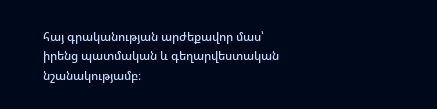հայ գրականության արժեքավոր մաս՝ իրենց պատմական և գեղարվեստական նշանակությամբ։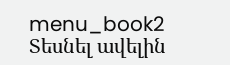menu_book2 Տեսնել ավելին